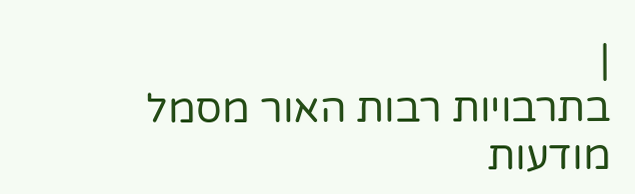|
בתרבויות רבות האור מסמל מודעות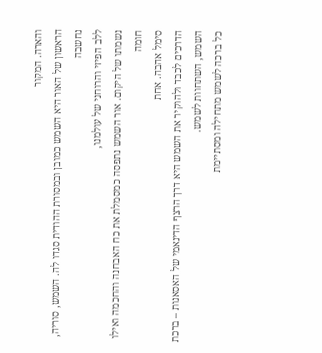והארה. המקור
הראשון של האור היא השמש כמובן ובמסורת ההודית סגדו לה. השמש, סוריה, נחשבה
ללב הפיזי והרוחני של עולמנו,
נשמתו של היקום. אור השמש נתפסה כמסמלת את כח האבחנה והחכמה ואילו חומה
סימל אהבה. אחת
הדרכים לכבד ולהוקיר את השמש היא דרך הרצף הדינאמי של האסאנות – ברכת
השמש, השתחוות לשמש.
כל ברכה לשמש מתחילה ומסתיימת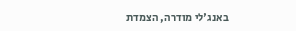באנג'לי מודרה, הצמדת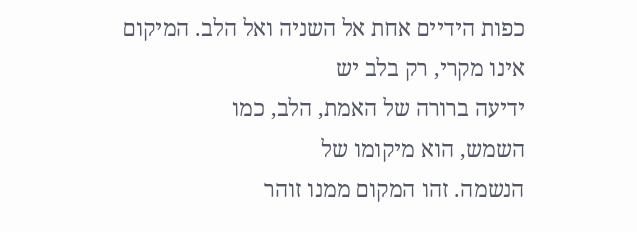כפות הידיים אחת אל השניה ואל הלב. המיקום
אינו מקרי, רק בלב יש
ידיעה ברורה של האמת, הלב, כמו
השמש, הוא מיקומו של
הנשמה. זהו המקום ממנו זוהר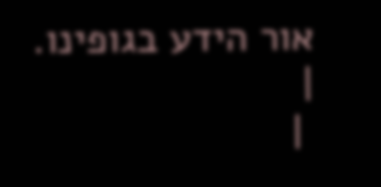אור הידע בגופינו.
|
 |